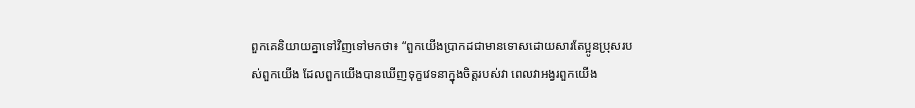ពួកគេនិយាយគ្នាទៅវិញទៅមកថា៖ “ពួកយើងប្រាកដជាមានទោសដោយសារតែប្អូនប្រុសរបស់ពួកយើង ដែលពួកយើងបានឃើញទុក្ខវេទនាក្នុងចិត្តរបស់វា ពេលវាអង្វរពួកយើង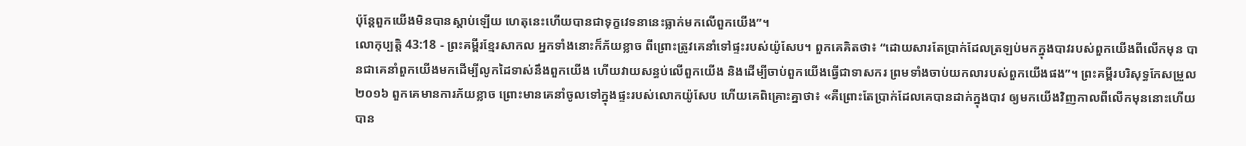ប៉ុន្តែពួកយើងមិនបានស្ដាប់ឡើយ ហេតុនេះហើយបានជាទុក្ខវេទនានេះធ្លាក់មកលើពួកយើង”។
លោកុប្បត្តិ 43:18 - ព្រះគម្ពីរខ្មែរសាកល អ្នកទាំងនោះក៏ភ័យខ្លាច ពីព្រោះត្រូវគេនាំទៅផ្ទះរបស់យ៉ូសែប។ ពួកគេគិតថា៖ “ដោយសារតែប្រាក់ដែលត្រឡប់មកក្នុងបាវរបស់ពួកយើងពីលើកមុន បានជាគេនាំពួកយើងមកដើម្បីលូកដៃទាស់នឹងពួកយើង ហើយវាយសន្ធប់លើពួកយើង និងដើម្បីចាប់ពួកយើងធ្វើជាទាសករ ព្រមទាំងចាប់យកលារបស់ពួកយើងផង”។ ព្រះគម្ពីរបរិសុទ្ធកែសម្រួល ២០១៦ ពួកគេមានការភ័យខ្លាច ព្រោះមានគេនាំចូលទៅក្នុងផ្ទះរបស់លោកយ៉ូសែប ហើយគេពិគ្រោះគ្នាថា៖ «គឺព្រោះតែប្រាក់ដែលគេបានដាក់ក្នុងបាវ ឲ្យមកយើងវិញកាលពីលើកមុននោះហើយ បាន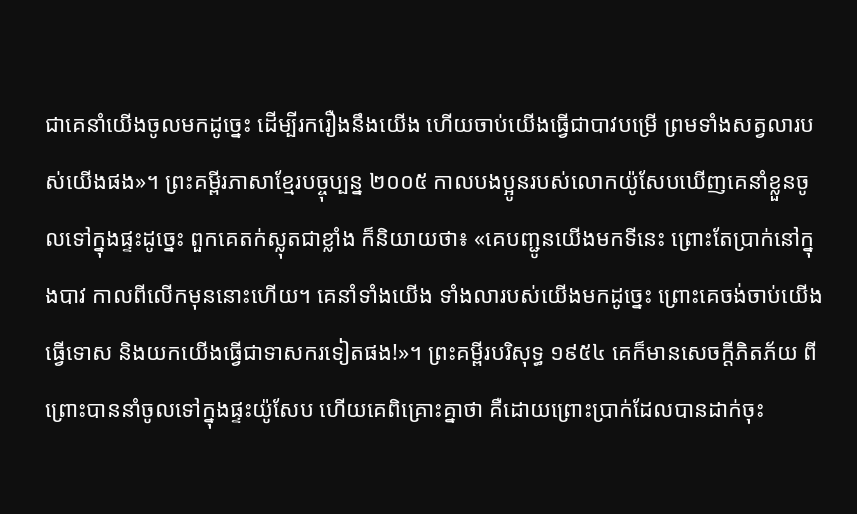ជាគេនាំយើងចូលមកដូច្នេះ ដើម្បីរករឿងនឹងយើង ហើយចាប់យើងធ្វើជាបាវបម្រើ ព្រមទាំងសត្វលារបស់យើងផង»។ ព្រះគម្ពីរភាសាខ្មែរបច្ចុប្បន្ន ២០០៥ កាលបងប្អូនរបស់លោកយ៉ូសែបឃើញគេនាំខ្លួនចូលទៅក្នុងផ្ទះដូច្នេះ ពួកគេតក់ស្លុតជាខ្លាំង ក៏និយាយថា៖ «គេបញ្ជូនយើងមកទីនេះ ព្រោះតែប្រាក់នៅក្នុងបាវ កាលពីលើកមុននោះហើយ។ គេនាំទាំងយើង ទាំងលារបស់យើងមកដូច្នេះ ព្រោះគេចង់ចាប់យើងធ្វើទោស និងយកយើងធ្វើជាទាសករទៀតផង!»។ ព្រះគម្ពីរបរិសុទ្ធ ១៩៥៤ គេក៏មានសេចក្ដីភិតភ័យ ពីព្រោះបាននាំចូលទៅក្នុងផ្ទះយ៉ូសែប ហើយគេពិគ្រោះគ្នាថា គឺដោយព្រោះប្រាក់ដែលបានដាក់ចុះ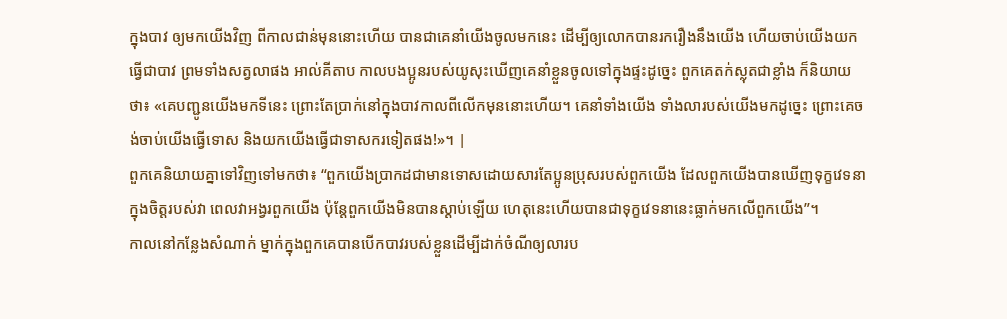ក្នុងបាវ ឲ្យមកយើងវិញ ពីកាលជាន់មុននោះហើយ បានជាគេនាំយើងចូលមកនេះ ដើម្បីឲ្យលោកបានរករឿងនឹងយើង ហើយចាប់យើងយកធ្វើជាបាវ ព្រមទាំងសត្វលាផង អាល់គីតាប កាលបងប្អូនរបស់យូសុះឃើញគេនាំខ្លួនចូលទៅក្នុងផ្ទះដូច្នេះ ពួកគេតក់ស្លុតជាខ្លាំង ក៏និយាយថា៖ «គេបញ្ជូនយើងមកទីនេះ ព្រោះតែប្រាក់នៅក្នុងបាវកាលពីលើកមុននោះហើយ។ គេនាំទាំងយើង ទាំងលារបស់យើងមកដូច្នេះ ព្រោះគេចង់ចាប់យើងធ្វើទោស និងយកយើងធ្វើជាទាសករទៀតផង!»។ |
ពួកគេនិយាយគ្នាទៅវិញទៅមកថា៖ “ពួកយើងប្រាកដជាមានទោសដោយសារតែប្អូនប្រុសរបស់ពួកយើង ដែលពួកយើងបានឃើញទុក្ខវេទនាក្នុងចិត្តរបស់វា ពេលវាអង្វរពួកយើង ប៉ុន្តែពួកយើងមិនបានស្ដាប់ឡើយ ហេតុនេះហើយបានជាទុក្ខវេទនានេះធ្លាក់មកលើពួកយើង”។
កាលនៅកន្លែងសំណាក់ ម្នាក់ក្នុងពួកគេបានបើកបាវរបស់ខ្លួនដើម្បីដាក់ចំណីឲ្យលារប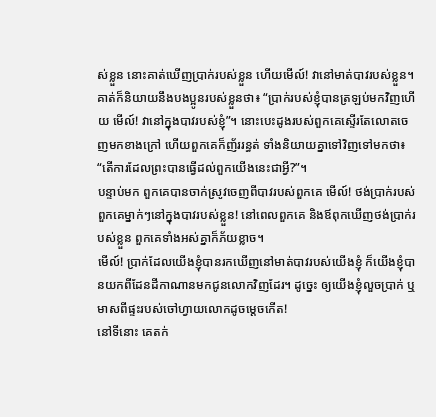ស់ខ្លួន នោះគាត់ឃើញប្រាក់របស់ខ្លួន ហើយមើល៍! វានៅមាត់បាវរបស់ខ្លួន។
គាត់ក៏និយាយនឹងបងប្អូនរបស់ខ្លួនថា៖ “ប្រាក់របស់ខ្ញុំបានត្រឡប់មកវិញហើយ មើល៍! វានៅក្នុងបាវរបស់ខ្ញុំ”។ នោះបេះដូងរបស់ពួកគេស្ទើរតែលោតចេញមកខាងក្រៅ ហើយពួកគេក៏ញ័ររន្ធត់ ទាំងនិយាយគ្នាទៅវិញទៅមកថា៖ “តើការដែលព្រះបានធ្វើដល់ពួកយើងនេះជាអ្វី?”។
បន្ទាប់មក ពួកគេបានចាក់ស្រូវចេញពីបាវរបស់ពួកគេ មើល៍! ថង់ប្រាក់របស់ពួកគេម្នាក់ៗនៅក្នុងបាវរបស់ខ្លួន! នៅពេលពួកគេ និងឪពុកឃើញថង់ប្រាក់របស់ខ្លួន ពួកគេទាំងអស់គ្នាក៏ភ័យខ្លាច។
មើល៍! ប្រាក់ដែលយើងខ្ញុំបានរកឃើញនៅមាត់បាវរបស់យើងខ្ញុំ ក៏យើងខ្ញុំបានយកពីដែនដីកាណានមកជូនលោកវិញដែរ។ ដូច្នេះ ឲ្យយើងខ្ញុំលួចប្រាក់ ឬមាសពីផ្ទះរបស់ចៅហ្វាយលោកដូចម្ដេចកើត!
នៅទីនោះ គេតក់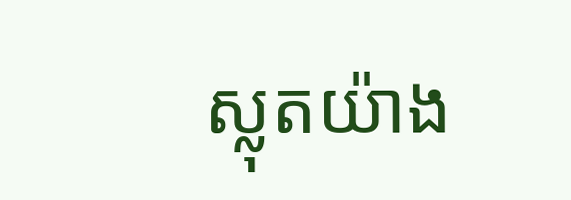ស្លុតយ៉ាង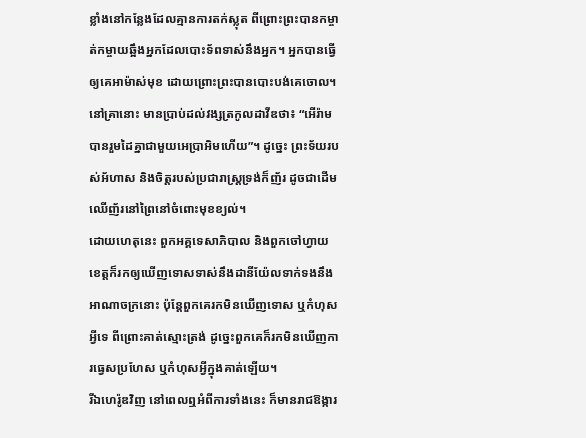ខ្លាំងនៅកន្លែងដែលគ្មានការតក់ស្លុត ពីព្រោះព្រះបានកម្ចាត់កម្ចាយឆ្អឹងអ្នកដែលបោះទ័ពទាស់នឹងអ្នក។ អ្នកបានធ្វើឲ្យគេអាម៉ាស់មុខ ដោយព្រោះព្រះបានបោះបង់គេចោល។
នៅគ្រានោះ មានប្រាប់ដល់វង្សត្រកូលដាវីឌថា៖ “អើរ៉ាមបានរួមដៃគ្នាជាមួយអេប្រាអិមហើយ”។ ដូច្នេះ ព្រះទ័យរបស់អ័ហាស និងចិត្តរបស់ប្រជារាស្ត្រទ្រង់ក៏ញ័រ ដូចជាដើមឈើញ័រនៅព្រៃនៅចំពោះមុខខ្យល់។
ដោយហេតុនេះ ពួកអគ្គទេសាភិបាល និងពួកចៅហ្វាយខេត្តក៏រកឲ្យឃើញទោសទាស់នឹងដានីយ៉ែលទាក់ទងនឹងអាណាចក្រនោះ ប៉ុន្តែពួកគេរកមិនឃើញទោស ឬកំហុសអ្វីទេ ពីព្រោះគាត់ស្មោះត្រង់ ដូច្នេះពួកគេក៏រកមិនឃើញការធ្វេសប្រហែស ឬកំហុសអ្វីក្នុងគាត់ឡើយ។
រីឯហេរ៉ូឌវិញ នៅពេលឮអំពីការទាំងនេះ ក៏មានរាជឱង្ការ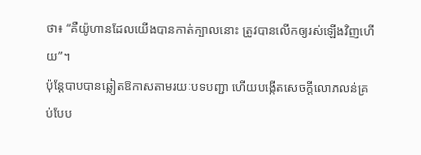ថា៖ “គឺយ៉ូហានដែលយើងបានកាត់ក្បាលនោះ ត្រូវបានលើកឲ្យរស់ឡើងវិញហើយ”។
ប៉ុន្តែបាបបានឆ្លៀតឱកាសតាមរយៈបទបញ្ជា ហើយបង្កើតសេចក្ដីលោភលន់គ្រប់បែប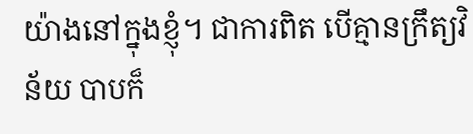យ៉ាងនៅក្នុងខ្ញុំ។ ជាការពិត បើគ្មានក្រឹត្យវិន័យ បាបក៏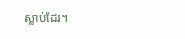ស្លាប់ដែរ។